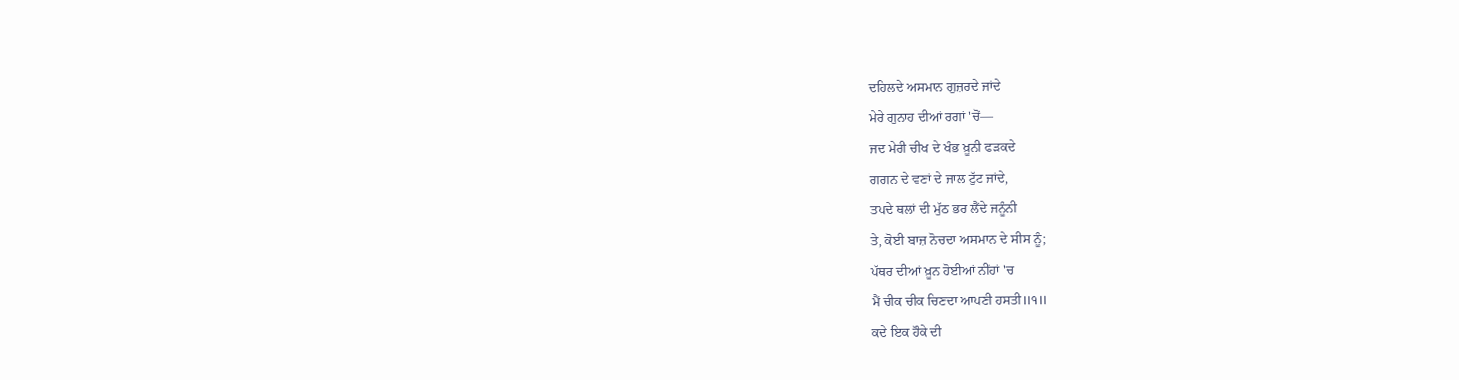ਦਹਿਲਦੇ ਅਸਮਾਨ ਗੁਜ਼ਰਦੇ ਜਾਂਦੇ
ਮੇਰੇ ਗੁਨਾਹ ਦੀਆਂ ਰਗਾਂ 'ਚੋਂ—
ਜਦ ਮੇਰੀ ਚੀਖ ਦੇ ਖੰਭ ਖ਼ੂਨੀ ਫੜਕਦੇ
ਗਗਨ ਦੇ ਵਣਾਂ ਦੇ ਜਾਲ ਟੁੱਟ ਜਾਂਦੇ,
ਤਪਦੇ ਥਲਾਂ ਦੀ ਮੁੱਠ ਭਰ ਲੈਂਦੇ ਜਨੂੰਨੀ
ਤੇ, ਕੋਈ ਬਾਜ਼ ਨੋਚਦਾ ਅਸਮਾਨ ਦੇ ਸੀਸ ਨੂੰ;
ਪੱਥਰ ਦੀਆਂ ਖ਼ੂਨ ਹੋਈਆਂ ਨੀਂਹਾਂ 'ਚ
ਮੈਂ ਚੀਕ ਚੀਕ ਚਿਣਦਾ ਆਪਣੀ ਹਸਤੀ॥੧॥
ਕਦੇ ਇਕ ਹੌਕੇ ਦੀ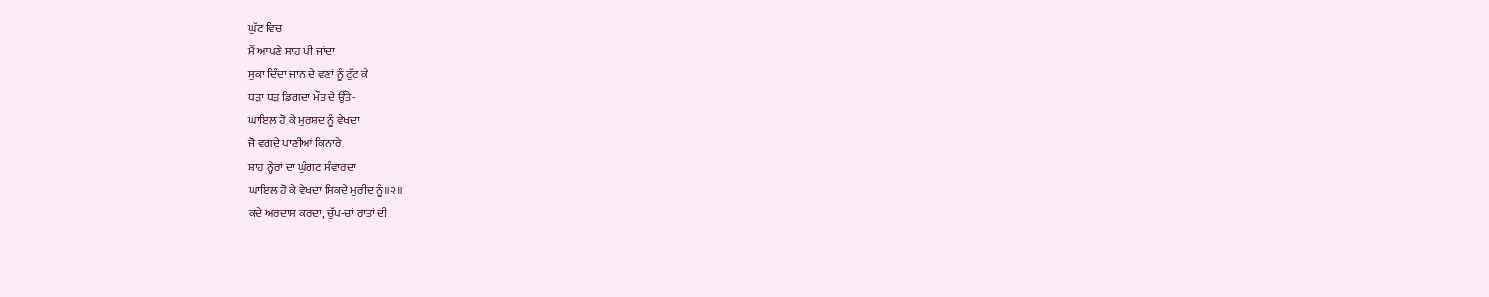ਘੁੱਟ ਵਿਚ
ਮੈਂ ਆਪਣੇ ਸਾਹ ਪੀ ਜਾਂਦਾ
ਸੁਕਾ ਦਿੰਦਾ ਜਾਨ ਦੇ ਵਣਾਂ ਨੂੰ ਟੁੱਟ ਕੇ
ਧੜਾ ਧੜ ਡਿਗਦਾ ਮੌਤ ਦੇ ਉੱਤੇ-
ਘਾਇਲ ਹੋ ਕੇ ਮੁਰਸ਼ਦ ਨੂੰ ਵੇਖਦਾ
ਜੋ ਵਗਦੇ ਪਾਣੀਆਂ ਕਿਨਾਰੇ
ਸ਼ਾਹ ਨ੍ਹੇਰਾਂ ਦਾ ਘੁੰਗਟ ਸੰਵਾਰਦਾ
ਘਾਇਲ ਹੋ ਕੇ ਵੇਖਦਾ ਸਿਕਦੇ ਮੁਰੀਦ ਨੂੰ॥੨॥
ਕਦੇ ਅਰਦਾਸ ਕਰਦਾ, ਚੁੱਪ-ਚਾਂ ਰਾਤਾਂ ਦੀ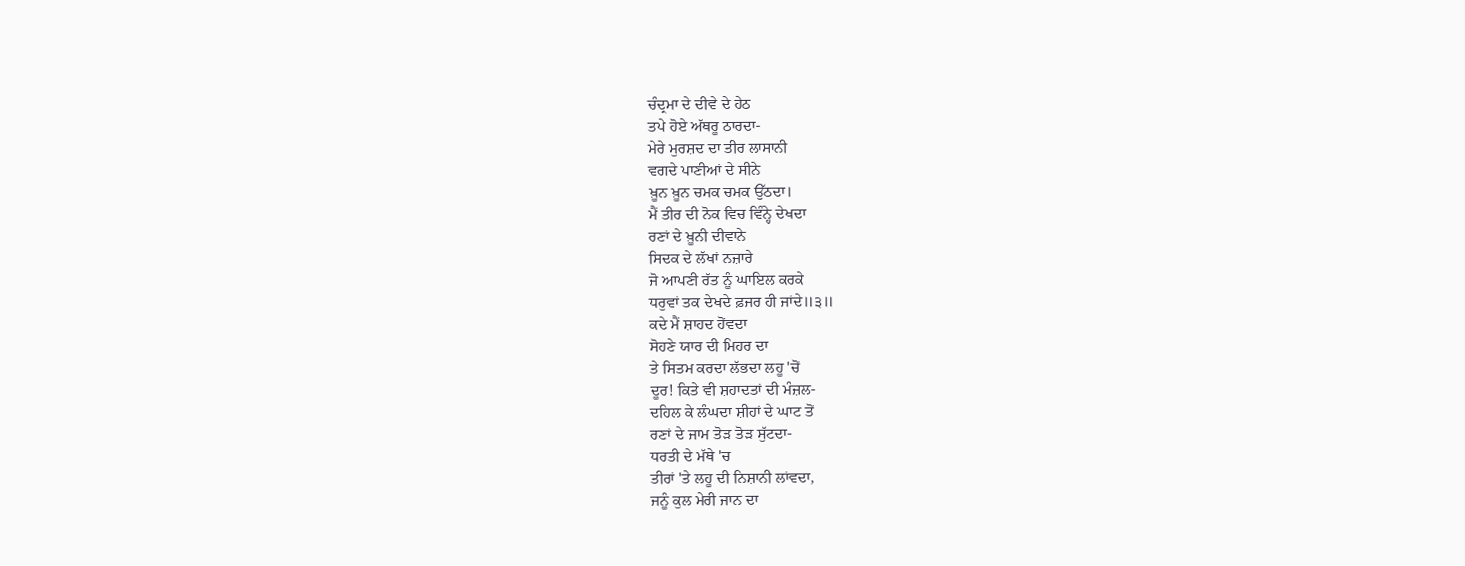ਚੰਦ੍ਰਮਾ ਦੇ ਦੀਵੇ ਦੇ ਹੇਠ
ਤਪੇ ਹੋਏ ਅੱਥਰੂ ਠਾਰਦਾ-
ਮੇਰੇ ਮੁਰਸ਼ਦ ਦਾ ਤੀਰ ਲਾਸਾਨੀ
ਵਗਦੇ ਪਾਣੀਆਂ ਦੇ ਸੀਨੇ
ਖ਼ੂਨ ਖ਼ੂਨ ਚਮਕ ਚਮਕ ਉੱਠਦਾ।
ਮੈਂ ਤੀਰ ਦੀ ਨੋਕ ਵਿਚ ਵਿੰਨ੍ਹੇ ਦੇਖਦਾ
ਰਣਾਂ ਦੇ ਖ਼ੂਨੀ ਦੀਵਾਨੇ
ਸਿਦਕ ਦੇ ਲੱਖਾਂ ਨਜ਼ਾਰੇ
ਜੋ ਆਪਣੀ ਰੱਤ ਨੂੰ ਘਾਇਲ ਕਰਕੇ
ਧਰੁਵਾਂ ਤਕ ਦੇਖਦੇ ਫ਼ਜਰ ਹੀ ਜਾਂਦੇ॥੩॥
ਕਦੇ ਮੈਂ ਸ਼ਾਹਦ ਹੋਂਵਦਾ
ਸੋਹਣੇ ਯਾਰ ਦੀ ਮਿਹਰ ਦਾ
ਤੇ ਸਿਤਮ ਕਰਦਾ ਲੱਭਦਾ ਲਹੂ 'ਚੋਂ
ਦੂਰ! ਕਿਤੇ ਵੀ ਸ਼ਹਾਦਤਾਂ ਦੀ ਮੰਜ਼ਲ-
ਦਹਿਲ ਕੇ ਲੰਘਦਾ ਸ਼ੀਹਾਂ ਦੇ ਘਾਟ ਤੋਂ
ਰਣਾਂ ਦੇ ਜਾਮ ਤੋੜ ਤੋੜ ਸੁੱਟਦਾ-
ਧਰਤੀ ਦੇ ਮੱਥੇ 'ਚ
ਤੀਰਾਂ 'ਤੇ ਲਹੂ ਦੀ ਨਿਸ਼ਾਨੀ ਲਾਂਵਦਾ,
ਜਨੂੰ ਕੁਲ ਮੇਰੀ ਜਾਨ ਦਾ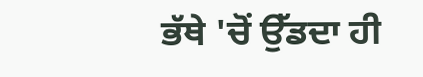ਭੱਥੇ 'ਚੋਂ ਉੱਡਦਾ ਹੀ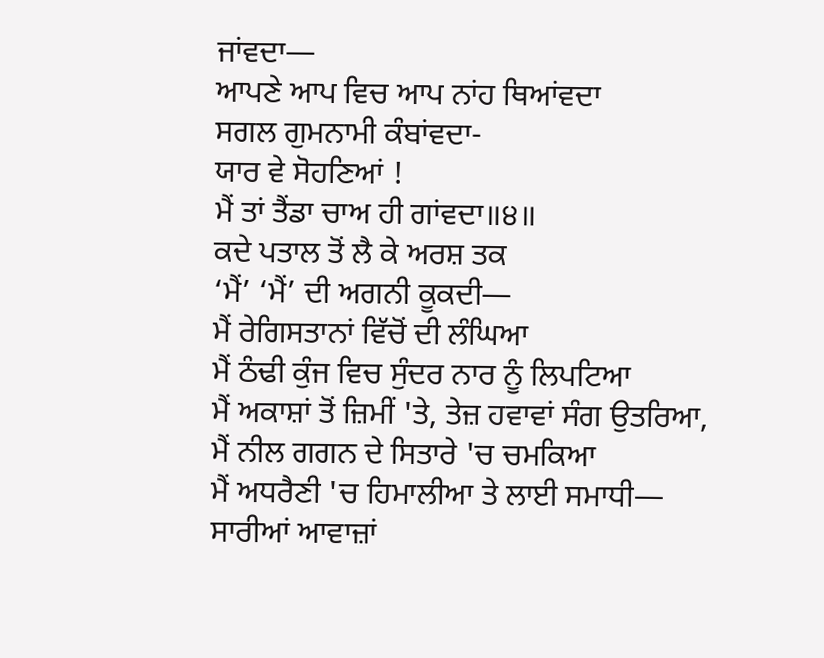ਜਾਂਵਦਾ—
ਆਪਣੇ ਆਪ ਵਿਚ ਆਪ ਨਾਂਹ ਥਿਆਂਵਦਾ
ਸਗਲ ਗੁਮਨਾਮੀ ਕੰਬਾਂਵਦਾ-
ਯਾਰ ਵੇ ਸੋਹਣਿਆਂ !
ਮੈਂ ਤਾਂ ਤੈਂਡਾ ਚਾਅ ਹੀ ਗਾਂਵਦਾ॥੪॥
ਕਦੇ ਪਤਾਲ ਤੋਂ ਲੈ ਕੇ ਅਰਸ਼ ਤਕ
‘ਮੈਂ’ ‘ਮੈਂ’ ਦੀ ਅਗਨੀ ਕੂਕਦੀ—
ਮੈਂ ਰੇਗਿਸਤਾਨਾਂ ਵਿੱਚੋਂ ਦੀ ਲੰਘਿਆ
ਮੈਂ ਠੰਢੀ ਕੁੰਜ ਵਿਚ ਸੁੰਦਰ ਨਾਰ ਨੂੰ ਲਿਪਟਿਆ
ਮੈਂ ਅਕਾਸ਼ਾਂ ਤੋਂ ਜ਼ਿਮੀਂ 'ਤੇ, ਤੇਜ਼ ਹਵਾਵਾਂ ਸੰਗ ਉਤਰਿਆ,
ਮੈਂ ਨੀਲ ਗਗਨ ਦੇ ਸਿਤਾਰੇ 'ਚ ਚਮਕਿਆ
ਮੈਂ ਅਧਰੈਣੀ 'ਚ ਹਿਮਾਲੀਆ ਤੇ ਲਾਈ ਸਮਾਧੀ—
ਸਾਰੀਆਂ ਆਵਾਜ਼ਾਂ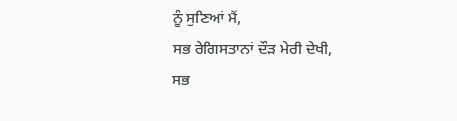ਨੂੰ ਸੁਣਿਆਂ ਮੈਂ,
ਸਭ ਰੇਗਿਸਤਾਨਾਂ ਦੌੜ ਮੇਰੀ ਦੇਖੀ,
ਸਭ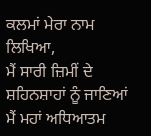ਕਲਮਾਂ ਮੇਰਾ ਨਾਮ ਲਿਖਿਆ,
ਮੈਂ ਸਾਰੀ ਜ਼ਿਮੀਂ ਦੇ ਸ਼ਹਿਨਸ਼ਾਹਾਂ ਨੂੰ ਜਾਣਿਆਂ
ਮੈਂ ਮਹਾਂ ਅਧਿਆਤਮ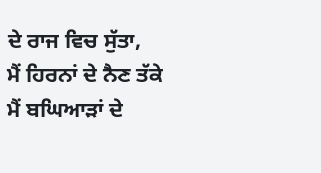ਦੇ ਰਾਜ ਵਿਚ ਸੁੱਤਾ,
ਮੈਂ ਹਿਰਨਾਂ ਦੇ ਨੈਣ ਤੱਕੇ
ਮੈਂ ਬਘਿਆੜਾਂ ਦੇ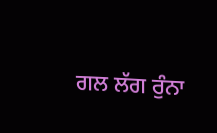ਗਲ ਲੱਗ ਰੁੰਨਾ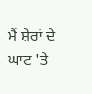ਮੈਂ ਸ਼ੇਰਾਂ ਦੇ ਘਾਟ 'ਤੇ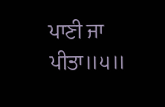ਪਾਣੀ ਜਾ ਪੀਤਾ॥੫॥